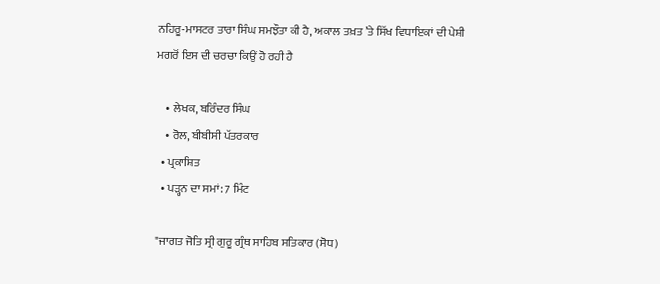ਨਹਿਰੂ-ਮਾਸਟਰ ਤਾਰਾ ਸਿੰਘ ਸਮਝੌਤਾ ਕੀ ਹੈ, ਅਕਾਲ ਤਖ਼ਤ ’ਤੇ ਸਿੱਖ ਵਿਧਾਇਕਾਂ ਦੀ ਪੇਸ਼ੀ ਮਗਰੋਂ ਇਸ ਦੀ ਚਰਚਾ ਕਿਉਂ ਹੋ ਰਹੀ ਹੈ

    • ਲੇਖਕ, ਬਰਿੰਦਰ ਸਿੰਘ
    • ਰੋਲ, ਬੀਬੀਸੀ ਪੱਤਰਕਾਰ
  • ਪ੍ਰਕਾਸ਼ਿਤ
  • ਪੜ੍ਹਨ ਦਾ ਸਮਾਂ: 7 ਮਿੰਟ

"ਜਾਗਤ ਜੋਤਿ ਸ੍ਰੀ ਗੁਰੂ ਗ੍ਰੰਥ ਸਾਹਿਬ ਸਤਿਕਾਰ (ਸੋਧ)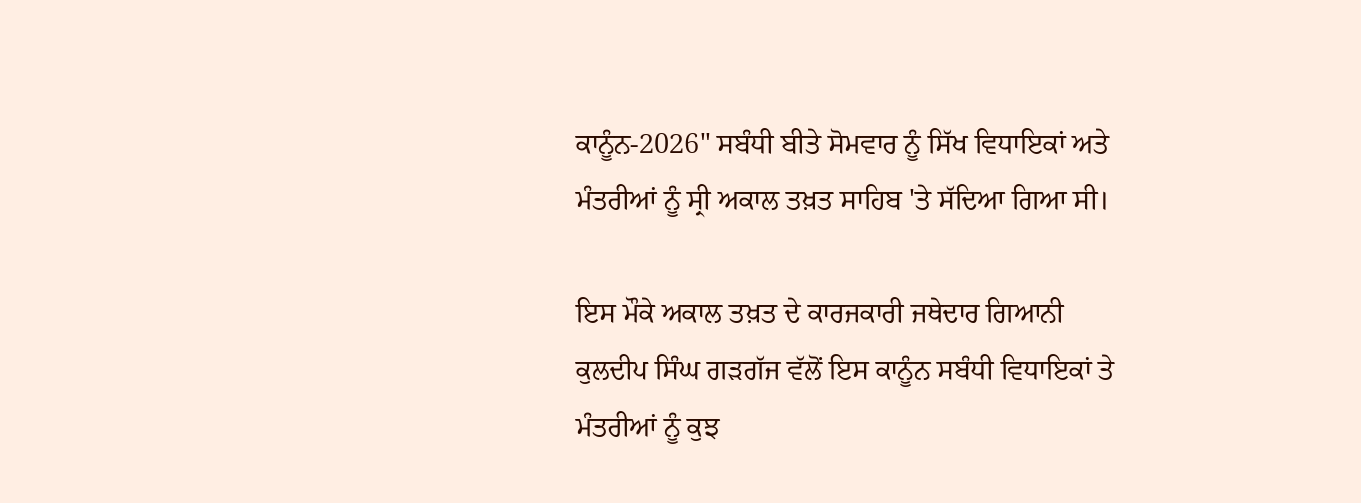ਕਾਨੂੰਨ-2026" ਸਬੰਧੀ ਬੀਤੇ ਸੋਮਵਾਰ ਨੂੰ ਸਿੱਖ ਵਿਧਾਇਕਾਂ ਅਤੇ ਮੰਤਰੀਆਂ ਨੂੰ ਸ੍ਰੀ ਅਕਾਲ ਤਖ਼ਤ ਸਾਹਿਬ 'ਤੇ ਸੱਦਿਆ ਗਿਆ ਸੀ।

ਇਸ ਮੌਕੇ ਅਕਾਲ ਤਖ਼ਤ ਦੇ ਕਾਰਜਕਾਰੀ ਜਥੇਦਾਰ ਗਿਆਨੀ ਕੁਲਦੀਪ ਸਿੰਘ ਗੜਗੱਜ ਵੱਲੋਂ ਇਸ ਕਾਨੂੰਨ ਸਬੰਧੀ ਵਿਧਾਇਕਾਂ ਤੇ ਮੰਤਰੀਆਂ ਨੂੰ ਕੁਝ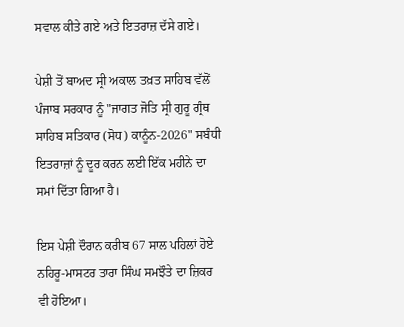ਸਵਾਲ ਕੀਤੇ ਗਏ ਅਤੇ ਇਤਰਾਜ਼ ਦੱਸੇ ਗਏ।

ਪੇਸ਼ੀ ਤੋਂ ਬਾਅਦ ਸ੍ਰੀ ਅਕਾਲ ਤਖ਼ਤ ਸਾਹਿਬ ਵੱਲੋਂ ਪੰਜਾਬ ਸਰਕਾਰ ਨੂੰ "ਜਾਗਤ ਜੋਤਿ ਸ੍ਰੀ ਗੁਰੂ ਗ੍ਰੰਥ ਸਾਹਿਬ ਸਤਿਕਾਰ (ਸੋਧ) ਕਾਨੂੰਨ-2026" ਸਬੰਧੀ ਇਤਰਾਜ਼ਾਂ ਨੂੰ ਦੂਰ ਕਰਨ ਲਈ ਇੱਕ ਮਹੀਨੇ ਦਾ ਸਮਾਂ ਦਿੱਤਾ ਗਿਆ ਹੈ।

ਇਸ ਪੇਸ਼ੀ ਦੌਰਾਨ ਕਰੀਬ 67 ਸਾਲ ਪਹਿਲਾਂ ਹੋਏ ਨਹਿਰੂ-ਮਾਸਟਰ ਤਾਰਾ ਸਿੰਘ ਸਮਝੌਤੇ ਦਾ ਜ਼ਿਕਰ ਵੀ ਹੋਇਆ।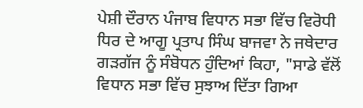ਪੇਸ਼ੀ ਦੌਰਾਨ ਪੰਜਾਬ ਵਿਧਾਨ ਸਭਾ ਵਿੱਚ ਵਿਰੋਧੀ ਧਿਰ ਦੇ ਆਗੂ ਪ੍ਰਤਾਪ ਸਿੰਘ ਬਾਜਵਾ ਨੇ ਜਥੇਦਾਰ ਗੜਗੱਜ ਨੂੰ ਸੰਬੋਧਨ ਹੁੰਦਿਆਂ ਕਿਹਾ, "ਸਾਡੇ ਵੱਲੋਂ ਵਿਧਾਨ ਸਭਾ ਵਿੱਚ ਸੁਝਾਅ ਦਿੱਤਾ ਗਿਆ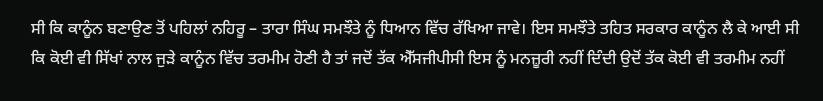ਸੀ ਕਿ ਕਾਨੂੰਨ ਬਣਾਉਣ ਤੋਂ ਪਹਿਲਾਂ ਨਹਿਰੂ – ਤਾਰਾ ਸਿੰਘ ਸਮਝੌਤੇ ਨੂੰ ਧਿਆਨ ਵਿੱਚ ਰੱਖਿਆ ਜਾਵੇ। ਇਸ ਸਮਝੌਤੇ ਤਹਿਤ ਸਰਕਾਰ ਕਾਨੂੰਨ ਲੈ ਕੇ ਆਈ ਸੀ ਕਿ ਕੋਈ ਵੀ ਸਿੱਖਾਂ ਨਾਲ ਜੁੜੇ ਕਾਨੂੰਨ ਵਿੱਚ ਤਰਮੀਮ ਹੋਣੀ ਹੈ ਤਾਂ ਜਦੋਂ ਤੱਕ ਐੱਸਜੀਪੀਸੀ ਇਸ ਨੂੰ ਮਨਜ਼ੂਰੀ ਨਹੀਂ ਦਿੰਦੀ ਉਦੋਂ ਤੱਕ ਕੋਈ ਵੀ ਤਰਮੀਮ ਨਹੀਂ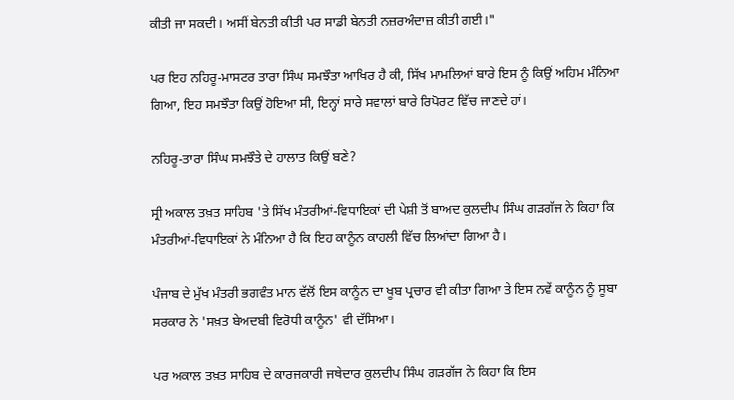ਕੀਤੀ ਜਾ ਸਕਦੀ। ਅਸੀਂ ਬੇਨਤੀ ਕੀਤੀ ਪਰ ਸਾਡੀ ਬੇਨਤੀ ਨਜ਼ਰਅੰਦਾਜ਼ ਕੀਤੀ ਗਈ।"

ਪਰ ਇਹ ਨਹਿਰੂ-ਮਾਸਟਰ ਤਾਰਾ ਸਿੰਘ ਸਮਝੌਤਾ ਆਖਿਰ ਹੈ ਕੀ, ਸਿੱਖ ਮਾਮਲਿਆਂ ਬਾਰੇ ਇਸ ਨੂੰ ਕਿਉਂ ਅਹਿਮ ਮੰਨਿਆ ਗਿਆ, ਇਹ ਸਮਝੌਤਾ ਕਿਉਂ ਹੋਇਆ ਸੀ, ਇਨ੍ਹਾਂ ਸਾਰੇ ਸਵਾਲਾਂ ਬਾਰੇ ਰਿਪੋਰਟ ਵਿੱਚ ਜਾਣਦੇ ਹਾਂ।

ਨਹਿਰੂ-ਤਾਰਾ ਸਿੰਘ ਸਮਝੌਤੇ ਦੇ ਹਾਲਾਤ ਕਿਉਂ ਬਣੇ?

ਸ੍ਰੀ ਅਕਾਲ ਤਖ਼ਤ ਸਾਹਿਬ 'ਤੇ ਸਿੱਖ ਮੰਤਰੀਆਂ-ਵਿਧਾਇਕਾਂ ਦੀ ਪੇਸ਼ੀ ਤੋਂ ਬਾਅਦ ਕੁਲਦੀਪ ਸਿੰਘ ਗੜਗੱਜ ਨੇ ਕਿਹਾ ਕਿ ਮੰਤਰੀਆਂ-ਵਿਧਾਇਕਾਂ ਨੇ ਮੰਨਿਆ ਹੈ ਕਿ ਇਹ ਕਾਨੂੰਨ ਕਾਹਲੀ ਵਿੱਚ ਲਿਆਂਦਾ ਗਿਆ ਹੈ।

ਪੰਜਾਬ ਦੇ ਮੁੱਖ ਮੰਤਰੀ ਭਗਵੰਤ ਮਾਨ ਵੱਲੋਂ ਇਸ ਕਾਨੂੰਨ ਦਾ ਖੂਬ ਪ੍ਰਚਾਰ ਵੀ ਕੀਤਾ ਗਿਆ ਤੇ ਇਸ ਨਵੇਂ ਕਾਨੂੰਨ ਨੂੰ ਸੂਬਾ ਸਰਕਾਰ ਨੇ 'ਸਖ਼ਤ ਬੇਅਦਬੀ ਵਿਰੋਧੀ ਕਾਨੂੰਨ' ਵੀ ਦੱਸਿਆ।

ਪਰ ਅਕਾਲ ਤਖ਼ਤ ਸਾਹਿਬ ਦੇ ਕਾਰਜਕਾਰੀ ਜਥੇਦਾਰ ਕੁਲਦੀਪ ਸਿੰਘ ਗੜਗੱਜ ਨੇ ਕਿਹਾ ਕਿ ਇਸ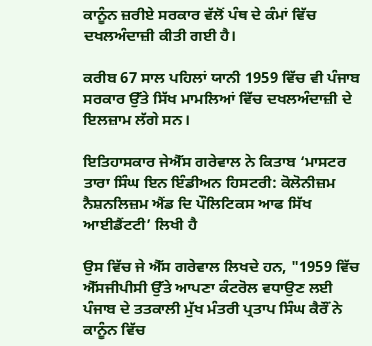ਕਾਨੂੰਨ ਜ਼ਰੀਏ ਸਰਕਾਰ ਵੱਲੋਂ ਪੰਥ ਦੇ ਕੰਮਾਂ ਵਿੱਚ ਦਖਲਅੰਦਾਜ਼ੀ ਕੀਤੀ ਗਈ ਹੈ।

ਕਰੀਬ 67 ਸਾਲ ਪਹਿਲਾਂ ਯਾਨੀ 1959 ਵਿੱਚ ਵੀ ਪੰਜਾਬ ਸਰਕਾਰ ਉੱਤੇ ਸਿੱਖ ਮਾਮਲਿਆਂ ਵਿੱਚ ਦਖਲਅੰਦਾਜ਼ੀ ਦੇ ਇਲਜ਼ਾਮ ਲੱਗੇ ਸਨ।

ਇਤਿਹਾਸਕਾਰ ਜੇਐੱਸ ਗਰੇਵਾਲ ਨੇ ਕਿਤਾਬ ‘ਮਾਸਟਰ ਤਾਰਾ ਸਿੰਘ ਇਨ ਇੰਡੀਅਨ ਹਿਸਟਰੀ: ਕੋਲੋਨੀਜ਼ਮ ਨੈਸ਼ਨਲਿਜ਼ਮ ਐਂਡ ਦਿ ਪੌਲਿਟਿਕਸ ਆਫ ਸਿੱਖ ਆਈਡੈਂਟਟੀ’ ਲਿਖੀ ਹੈ

ਉਸ ਵਿੱਚ ਜੇ ਐੱਸ ਗਰੇਵਾਲ ਲਿਖਦੇ ਹਨ, "1959 ਵਿੱਚ ਐੱਸਜੀਪੀਸੀ ਉੱਤੇ ਆਪਣਾ ਕੰਟਰੋਲ ਵਧਾਉਣ ਲਈ ਪੰਜਾਬ ਦੇ ਤਤਕਾਲੀ ਮੁੱਖ ਮੰਤਰੀ ਪ੍ਰਤਾਪ ਸਿੰਘ ਕੈਰੌਂ ਨੇ ਕਾਨੂੰਨ ਵਿੱਚ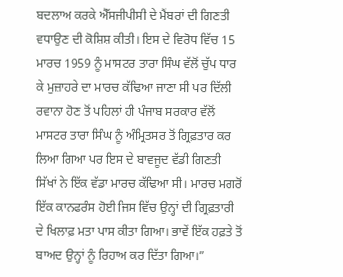ਬਦਲਾਅ ਕਰਕੇ ਐੱਸਜੀਪੀਸੀ ਦੇ ਮੈਂਬਰਾਂ ਦੀ ਗਿਣਤੀ ਵਧਾਉਣ ਦੀ ਕੋਸ਼ਿਸ਼ ਕੀਤੀ। ਇਸ ਦੇ ਵਿਰੋਧ ਵਿੱਚ 15 ਮਾਰਚ 1959 ਨੂੰ ਮਾਸਟਰ ਤਾਰਾ ਸਿੰਘ ਵੱਲੋਂ ਚੁੱਪ ਧਾਰ ਕੇ ਮੁਜ਼ਾਹਰੇ ਦਾ ਮਾਰਚ ਕੱਢਿਆ ਜਾਣਾ ਸੀ ਪਰ ਦਿੱਲੀ ਰਵਾਨਾ ਹੋਣ ਤੋਂ ਪਹਿਲਾਂ ਹੀ ਪੰਜਾਬ ਸਰਕਾਰ ਵੱਲੋਂ ਮਾਸਟਰ ਤਾਰਾ ਸਿੰਘ ਨੂੰ ਅੰਮ੍ਰਿਤਸਰ ਤੋਂ ਗ੍ਰਿਫ਼ਤਾਰ ਕਰ ਲਿਆ ਗਿਆ ਪਰ ਇਸ ਦੇ ਬਾਵਜੂਦ ਵੱਡੀ ਗਿਣਤੀ ਸਿੱਖਾਂ ਨੇ ਇੱਕ ਵੱਡਾ ਮਾਰਚ ਕੱਢਿਆ ਸੀ। ਮਾਰਚ ਮਗਰੋਂ ਇੱਕ ਕਾਨਫਰੰਸ ਹੋਈ ਜਿਸ ਵਿੱਚ ਉਨ੍ਹਾਂ ਦੀ ਗ੍ਰਿਫ਼ਤਾਰੀ ਦੇ ਖਿਲਾਫ਼ ਮਤਾ ਪਾਸ ਕੀਤਾ ਗਿਆ। ਭਾਵੇਂ ਇੱਕ ਹਫ਼ਤੇ ਤੋਂ ਬਾਅਦ ਉਨ੍ਹਾਂ ਨੂੰ ਰਿਹਾਅ ਕਰ ਦਿੱਤਾ ਗਿਆ।”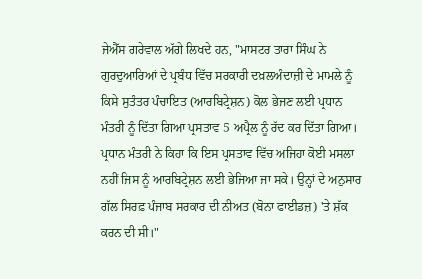ਜੇਐੱਸ ਗਰੇਵਾਲ ਅੱਗੇ ਲਿਖਦੇ ਹਨ, "ਮਾਸਟਰ ਤਾਰਾ ਸਿੰਘ ਨੇ ਗੁਰਦੁਆਰਿਆਂ ਦੇ ਪ੍ਰਬੰਧ ਵਿੱਚ ਸਰਕਾਰੀ ਦਖ਼ਲਅੰਦਾਜ਼ੀ ਦੇ ਮਾਮਲੇ ਨੂੰ ਕਿਸੇ ਸੁਤੰਤਰ ਪੰਚਾਇਤ (ਆਰਬਿਟ੍ਰੇਸ਼ਨ) ਕੋਲ ਭੇਜਣ ਲਈ ਪ੍ਰਧਾਨ ਮੰਤਰੀ ਨੂੰ ਦਿੱਤਾ ਗਿਆ ਪ੍ਰਸਤਾਵ 5 ਅਪ੍ਰੈਲ ਨੂੰ ਰੱਦ ਕਰ ਦਿੱਤਾ ਗਿਆ। ਪ੍ਰਧਾਨ ਮੰਤਰੀ ਨੇ ਕਿਹਾ ਕਿ ਇਸ ਪ੍ਰਸਤਾਵ ਵਿੱਚ ਅਜਿਹਾ ਕੋਈ ਮਸਲਾ ਨਹੀਂ ਜਿਸ ਨੂੰ ਆਰਬਿਟ੍ਰੇਸ਼ਨ ਲਈ ਭੇਜਿਆ ਜਾ ਸਕੇ। ਉਨ੍ਹਾਂ ਦੇ ਅਨੁਸਾਰ ਗੱਲ ਸਿਰਫ਼ ਪੰਜਾਬ ਸਰਕਾਰ ਦੀ ਨੀਅਤ (ਬੋਨਾ ਫਾਈਡਜ਼) 'ਤੇ ਸ਼ੱਕ ਕਰਨ ਦੀ ਸੀ।"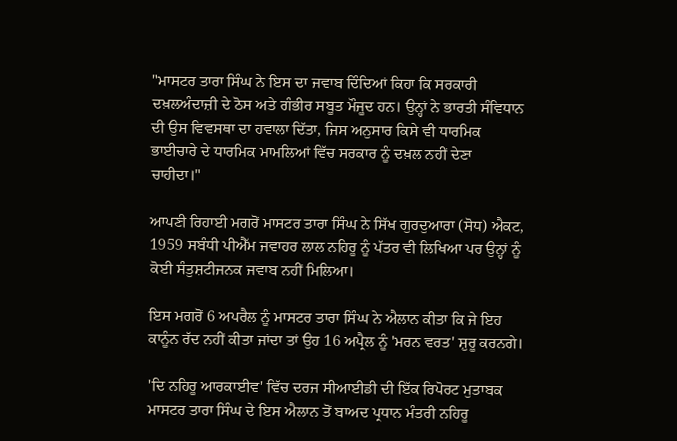"ਮਾਸਟਰ ਤਾਰਾ ਸਿੰਘ ਨੇ ਇਸ ਦਾ ਜਵਾਬ ਦਿੰਦਿਆਂ ਕਿਹਾ ਕਿ ਸਰਕਾਰੀ ਦਖ਼ਲਅੰਦਾਜ਼ੀ ਦੇ ਠੋਸ ਅਤੇ ਗੰਭੀਰ ਸਬੂਤ ਮੌਜੂਦ ਹਨ। ਉਨ੍ਹਾਂ ਨੇ ਭਾਰਤੀ ਸੰਵਿਧਾਨ ਦੀ ਉਸ ਵਿਵਸਥਾ ਦਾ ਹਵਾਲਾ ਦਿੱਤਾ, ਜਿਸ ਅਨੁਸਾਰ ਕਿਸੇ ਵੀ ਧਾਰਮਿਕ ਭਾਈਚਾਰੇ ਦੇ ਧਾਰਮਿਕ ਮਾਮਲਿਆਂ ਵਿੱਚ ਸਰਕਾਰ ਨੂੰ ਦਖ਼ਲ ਨਹੀਂ ਦੇਣਾ ਚਾਹੀਦਾ।"

ਆਪਣੀ ਰਿਹਾਈ ਮਗਰੋਂ ਮਾਸਟਰ ਤਾਰਾ ਸਿੰਘ ਨੇ ਸਿੱਖ ਗੁਰਦੁਆਰਾ (ਸੋਧ) ਐਕਟ, 1959 ਸਬੰਧੀ ਪੀਐੱਮ ਜਵਾਹਰ ਲਾਲ ਨਹਿਰੂ ਨੂੰ ਪੱਤਰ ਵੀ ਲਿਖਿਆ ਪਰ ਉਨ੍ਹਾਂ ਨੂੰ ਕੋਈ ਸੰਤੁਸ਼ਟੀਜਨਕ ਜਵਾਬ ਨਹੀਂ ਮਿਲਿਆ।

ਇਸ ਮਗਰੋਂ 6 ਅਪਰੈਲ ਨੂੰ ਮਾਸਟਰ ਤਾਰਾ ਸਿੰਘ ਨੇ ਐਲਾਨ ਕੀਤਾ ਕਿ ਜੇ ਇਹ ਕਾਨੂੰਨ ਰੱਦ ਨਹੀਂ ਕੀਤਾ ਜਾਂਦਾ ਤਾਂ ਉਹ 16 ਅਪ੍ਰੈਲ ਨੂੰ 'ਮਰਨ ਵਰਤ' ਸ਼ੁਰੂ ਕਰਨਗੇ।

'ਦਿ ਨਹਿਰੂ ਆਰਕਾਈਵ' ਵਿੱਚ ਦਰਜ ਸੀਆਈਡੀ ਦੀ ਇੱਕ ਰਿਪੋਰਟ ਮੁਤਾਬਕ ਮਾਸਟਰ ਤਾਰਾ ਸਿੰਘ ਦੇ ਇਸ ਐਲਾਨ ਤੋਂ ਬਾਅਦ ਪ੍ਰਧਾਨ ਮੰਤਰੀ ਨਹਿਰੂ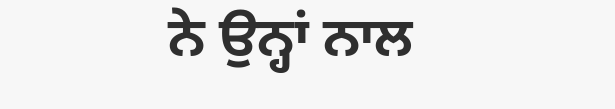ਨੇ ਉਨ੍ਹਾਂ ਨਾਲ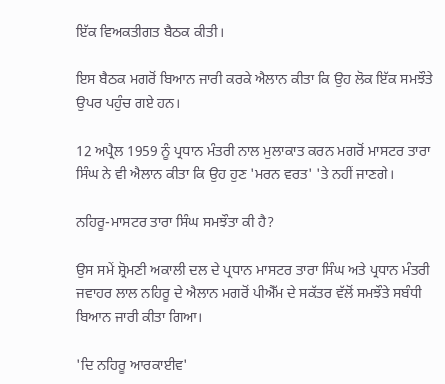ਇੱਕ ਵਿਅਕਤੀਗਤ ਬੈਠਕ ਕੀਤੀ।

ਇਸ ਬੈਠਕ ਮਗਰੋਂ ਬਿਆਨ ਜਾਰੀ ਕਰਕੇ ਐਲਾਨ ਕੀਤਾ ਕਿ ਉਹ ਲੋਕ ਇੱਕ ਸਮਝੌਤੇ ਉਪਰ ਪਹੁੰਚ ਗਏ ਹਨ।

12 ਅਪ੍ਰੈਲ 1959 ਨੂੰ ਪ੍ਰਧਾਨ ਮੰਤਰੀ ਨਾਲ ਮੁਲਾਕਾਤ ਕਰਨ ਮਗਰੋਂ ਮਾਸਟਰ ਤਾਰਾ ਸਿੰਘ ਨੇ ਵੀ ਐਲਾਨ ਕੀਤਾ ਕਿ ਉਹ ਹੁਣ 'ਮਰਨ ਵਰਤ' 'ਤੇ ਨਹੀਂ ਜਾਣਗੇ।

ਨਹਿਰੂ-ਮਾਸਟਰ ਤਾਰਾ ਸਿੰਘ ਸਮਝੌਤਾ ਕੀ ਹੈ?

ਉਸ ਸਮੇਂ ਸ਼੍ਰੋਮਣੀ ਅਕਾਲੀ ਦਲ ਦੇ ਪ੍ਰਧਾਨ ਮਾਸਟਰ ਤਾਰਾ ਸਿੰਘ ਅਤੇ ਪ੍ਰਧਾਨ ਮੰਤਰੀ ਜਵਾਹਰ ਲਾਲ ਨਹਿਰੂ ਦੇ ਐਲਾਨ ਮਗਰੋਂ ਪੀਐੱਮ ਦੇ ਸਕੱਤਰ ਵੱਲੋਂ ਸਮਝੌਤੇ ਸਬੰਧੀ ਬਿਆਨ ਜਾਰੀ ਕੀਤਾ ਗਿਆ।

'ਦਿ ਨਹਿਰੂ ਆਰਕਾਈਵ'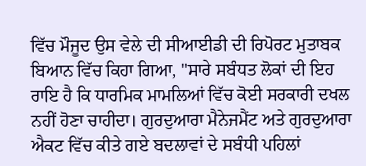ਵਿੱਚ ਮੌਜੂਦ ਉਸ ਵੇਲੇ ਦੀ ਸੀਆਈਡੀ ਦੀ ਰਿਪੋਰਟ ਮੁਤਾਬਕ ਬਿਆਨ ਵਿੱਚ ਕਿਹਾ ਗਿਆ, "ਸਾਰੇ ਸਬੰਧਤ ਲੋਕਾਂ ਦੀ ਇਹ ਰਾਇ ਹੈ ਕਿ ਧਾਰਮਿਕ ਮਾਮਲਿਆਂ ਵਿੱਚ ਕੋਈ ਸਰਕਾਰੀ ਦਖਲ ਨਹੀਂ ਹੋਣਾ ਚਾਹੀਦਾ। ਗੁਰਦੁਆਰਾ ਮੈਨੇਜਮੈਂਟ ਅਤੇ ਗੁਰਦੁਆਰਾ ਐਕਟ ਵਿੱਚ ਕੀਤੇ ਗਏ ਬਦਲਾਵਾਂ ਦੇ ਸਬੰਧੀ ਪਹਿਲਾਂ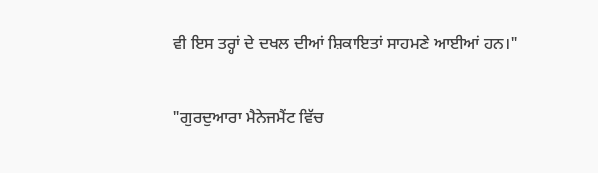ਵੀ ਇਸ ਤਰ੍ਹਾਂ ਦੇ ਦਖਲ ਦੀਆਂ ਸ਼ਿਕਾਇਤਾਂ ਸਾਹਮਣੇ ਆਈਆਂ ਹਨ।"

"ਗੁਰਦੁਆਰਾ ਮੈਨੇਜਮੈਂਟ ਵਿੱਚ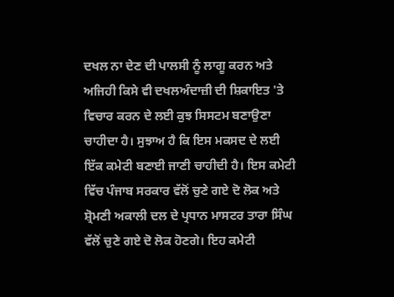ਦਖਲ ਨਾ ਦੇਣ ਦੀ ਪਾਲਸੀ ਨੂੰ ਲਾਗੂ ਕਰਨ ਅਤੇ ਅਜਿਹੀ ਕਿਸੇ ਵੀ ਦਖਲਅੰਦਾਜ਼ੀ ਦੀ ਸ਼ਿਕਾਇਤ 'ਤੇ ਵਿਚਾਰ ਕਰਨ ਦੇ ਲਈ ਕੁਝ ਸਿਸਟਮ ਬਣਾਉਣਾ ਚਾਹੀਦਾ ਹੈ। ਸੁਝਾਅ ਹੈ ਕਿ ਇਸ ਮਕਸਦ ਦੇ ਲਈ ਇੱਕ ਕਮੇਟੀ ਬਣਾਈ ਜਾਣੀ ਚਾਹੀਦੀ ਹੈ। ਇਸ ਕਮੇਟੀ ਵਿੱਚ ਪੰਜਾਬ ਸਰਕਾਰ ਵੱਲੋਂ ਚੁਣੇ ਗਏ ਦੋ ਲੋਕ ਅਤੇ ਸ਼੍ਰੋਮਣੀ ਅਕਾਲੀ ਦਲ ਦੇ ਪ੍ਰਧਾਨ ਮਾਸਟਰ ਤਾਰਾ ਸਿੰਘ ਵੱਲੋਂ ਚੁਣੇ ਗਏ ਦੋ ਲੋਕ ਹੋਣਗੇ। ਇਹ ਕਮੇਟੀ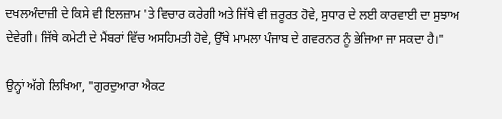ਦਖਲਅੰਦਾਜ਼ੀ ਦੇ ਕਿਸੇ ਵੀ ਇਲਜ਼ਾਮ 'ਤੇ ਵਿਚਾਰ ਕਰੇਗੀ ਅਤੇ ਜਿੱਥੇ ਵੀ ਜ਼ਰੂਰਤ ਹੋਵੇ, ਸੁਧਾਰ ਦੇ ਲਈ ਕਾਰਵਾਈ ਦਾ ਸੁਝਾਅ ਦੇਵੇਗੀ। ਜਿੱਥੇ ਕਮੇਟੀ ਦੇ ਮੈਂਬਰਾਂ ਵਿੱਚ ਅਸਹਿਮਤੀ ਹੋਵੇ, ਉੱਥੇ ਮਾਮਲਾ ਪੰਜਾਬ ਦੇ ਗਵਰਨਰ ਨੂੰ ਭੇਜਿਆ ਜਾ ਸਕਦਾ ਹੈ।"

ਉਨ੍ਹਾਂ ਅੱਗੇ ਲਿਖਿਆ, "ਗੁਰਦੁਆਰਾ ਐਕਟ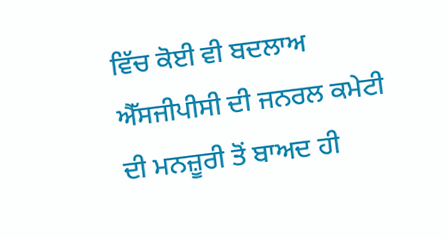ਵਿੱਚ ਕੋਈ ਵੀ ਬਦਲਾਅ ਐੱਸਜੀਪੀਸੀ ਦੀ ਜਨਰਲ ਕਮੇਟੀ ਦੀ ਮਨਜ਼ੂਰੀ ਤੋਂ ਬਾਅਦ ਹੀ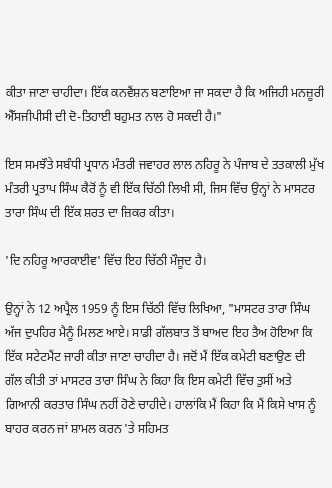ਕੀਤਾ ਜਾਣਾ ਚਾਹੀਦਾ। ਇੱਕ ਕਨਵੈਂਸ਼ਨ ਬਣਾਇਆ ਜਾ ਸਕਦਾ ਹੈ ਕਿ ਅਜਿਹੀ ਮਨਜ਼ੂਰੀ ਐੱਸਜੀਪੀਸੀ ਦੀ ਦੋ-ਤਿਹਾਈ ਬਹੁਮਤ ਨਾਲ ਹੋ ਸਕਦੀ ਹੈ।"

ਇਸ ਸਮਝੌਤੇ ਸਬੰਧੀ ਪ੍ਰਧਾਨ ਮੰਤਰੀ ਜਵਾਹਰ ਲਾਲ ਨਹਿਰੂ ਨੇ ਪੰਜਾਬ ਦੇ ਤਤਕਾਲੀ ਮੁੱਖ ਮੰਤਰੀ ਪ੍ਰਤਾਪ ਸਿੰਘ ਕੈਰੋਂ ਨੂੰ ਵੀ ਇੱਕ ਚਿੱਠੀ ਲਿਖੀ ਸੀ, ਜਿਸ ਵਿੱਚ ਉਨ੍ਹਾਂ ਨੇ ਮਾਸਟਰ ਤਾਰਾ ਸਿੰਘ ਦੀ ਇੱਕ ਸ਼ਰਤ ਦਾ ਜ਼ਿਕਰ ਕੀਤਾ।

'ਦਿ ਨਹਿਰੂ ਆਰਕਾਈਵ' ਵਿੱਚ ਇਹ ਚਿੱਠੀ ਮੌਜੂਦ ਹੈ।

ਉਨ੍ਹਾਂ ਨੇ 12 ਅਪ੍ਰੈਲ 1959 ਨੂੰ ਇਸ ਚਿੱਠੀ ਵਿੱਚ ਲਿਖਿਆ, "ਮਾਸਟਰ ਤਾਰਾ ਸਿੰਘ ਅੱਜ ਦੁਪਹਿਰ ਮੈਨੂੰ ਮਿਲਣ ਆਏ। ਸਾਡੀ ਗੱਲਬਾਤ ਤੋਂ ਬਾਅਦ ਇਹ ਤੈਅ ਹੋਇਆ ਕਿ ਇੱਕ ਸਟੇਟਮੈਂਟ ਜਾਰੀ ਕੀਤਾ ਜਾਣਾ ਚਾਹੀਦਾ ਹੈ। ਜਦੋਂ ਮੈਂ ਇੱਕ ਕਮੇਟੀ ਬਣਾਉਣ ਦੀ ਗੱਲ ਕੀਤੀ ਤਾਂ ਮਾਸਟਰ ਤਾਰਾ ਸਿੰਘ ਨੇ ਕਿਹਾ ਕਿ ਇਸ ਕਮੇਟੀ ਵਿੱਚ ਤੁਸੀਂ ਅਤੇ ਗਿਆਨੀ ਕਰਤਾਰ ਸਿੰਘ ਨਹੀਂ ਹੋਣੇ ਚਾਹੀਦੇ। ਹਾਲਾਂਕਿ ਮੈਂ ਕਿਹਾ ਕਿ ਮੈਂ ਕਿਸੇ ਖਾਸ ਨੂੰ ਬਾਹਰ ਕਰਨ ਜਾਂ ਸ਼ਾਮਲ ਕਰਨ 'ਤੇ ਸਹਿਮਤ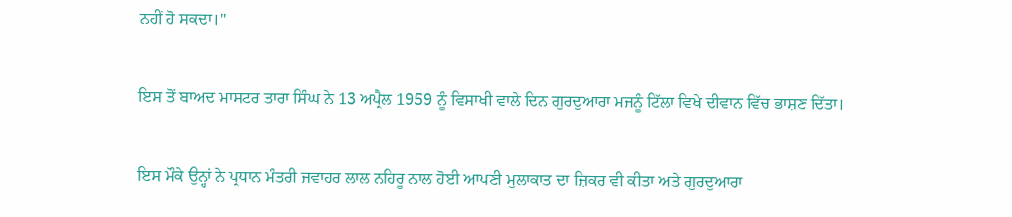ਨਹੀਂ ਹੋ ਸਕਦਾ।"

ਇਸ ਤੋਂ ਬਾਅਦ ਮਾਸਟਰ ਤਾਰਾ ਸਿੰਘ ਨੇ 13 ਅਪ੍ਰੈਲ 1959 ਨੂੰ ਵਿਸਾਖੀ ਵਾਲੇ ਦਿਨ ਗੁਰਦੁਆਰਾ ਮਜਨੂੰ ਟਿੱਲਾ ਵਿਖੇ ਦੀਵਾਨ ਵਿੱਚ ਭਾਸ਼ਣ ਦਿੱਤਾ।

ਇਸ ਮੌਕੇ ਉਨ੍ਹਾਂ ਨੇ ਪ੍ਰਧਾਨ ਮੰਤਰੀ ਜਵਾਹਰ ਲਾਲ ਨਹਿਰੂ ਨਾਲ ਹੋਈ ਆਪਣੀ ਮੁਲਾਕਾਤ ਦਾ ਜ਼ਿਕਰ ਵੀ ਕੀਤਾ ਅਤੇ ਗੁਰਦੁਆਰਾ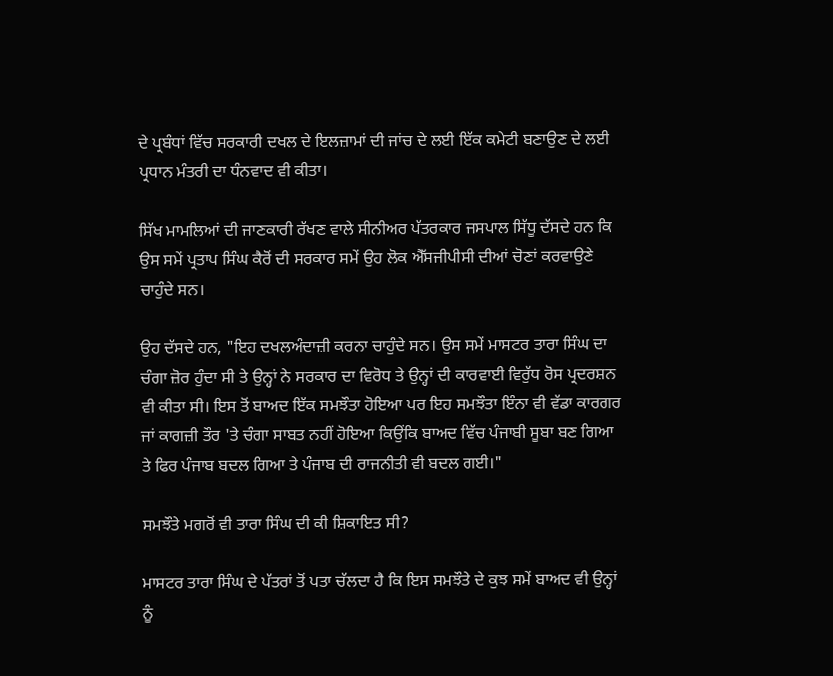ਦੇ ਪ੍ਰਬੰਧਾਂ ਵਿੱਚ ਸਰਕਾਰੀ ਦਖਲ ਦੇ ਇਲਜ਼ਾਮਾਂ ਦੀ ਜਾਂਚ ਦੇ ਲਈ ਇੱਕ ਕਮੇਟੀ ਬਣਾਉਣ ਦੇ ਲਈ ਪ੍ਰਧਾਨ ਮੰਤਰੀ ਦਾ ਧੰਨਵਾਦ ਵੀ ਕੀਤਾ।

ਸਿੱਖ ਮਾਮਲਿਆਂ ਦੀ ਜਾਣਕਾਰੀ ਰੱਖਣ ਵਾਲੇ ਸੀਨੀਅਰ ਪੱਤਰਕਾਰ ਜਸਪਾਲ ਸਿੱਧੂ ਦੱਸਦੇ ਹਨ ਕਿ ਉਸ ਸਮੇਂ ਪ੍ਰਤਾਪ ਸਿੰਘ ਕੈਰੋਂ ਦੀ ਸਰਕਾਰ ਸਮੇਂ ਉਹ ਲੋਕ ਐੱਸਜੀਪੀਸੀ ਦੀਆਂ ਚੋਣਾਂ ਕਰਵਾਉਣੇ ਚਾਹੁੰਦੇ ਸਨ।

ਉਹ ਦੱਸਦੇ ਹਨ, "ਇਹ ਦਖਲਅੰਦਾਜ਼ੀ ਕਰਨਾ ਚਾਹੁੰਦੇ ਸਨ। ਉਸ ਸਮੇਂ ਮਾਸਟਰ ਤਾਰਾ ਸਿੰਘ ਦਾ ਚੰਗਾ ਜ਼ੋਰ ਹੁੰਦਾ ਸੀ ਤੇ ਉਨ੍ਹਾਂ ਨੇ ਸਰਕਾਰ ਦਾ ਵਿਰੋਧ ਤੇ ਉਨ੍ਹਾਂ ਦੀ ਕਾਰਵਾਈ ਵਿਰੁੱਧ ਰੋਸ ਪ੍ਰਦਰਸ਼ਨ ਵੀ ਕੀਤਾ ਸੀ। ਇਸ ਤੋਂ ਬਾਅਦ ਇੱਕ ਸਮਝੌਤਾ ਹੋਇਆ ਪਰ ਇਹ ਸਮਝੌਤਾ ਇੰਨਾ ਵੀ ਵੱਡਾ ਕਾਰਗਰ ਜਾਂ ਕਾਗਜ਼ੀ ਤੌਰ 'ਤੇ ਚੰਗਾ ਸਾਬਤ ਨਹੀਂ ਹੋਇਆ ਕਿਉਂਕਿ ਬਾਅਦ ਵਿੱਚ ਪੰਜਾਬੀ ਸੂਬਾ ਬਣ ਗਿਆ ਤੇ ਫਿਰ ਪੰਜਾਬ ਬਦਲ ਗਿਆ ਤੇ ਪੰਜਾਬ ਦੀ ਰਾਜਨੀਤੀ ਵੀ ਬਦਲ ਗਈ।"

ਸਮਝੌਤੇ ਮਗਰੋਂ ਵੀ ਤਾਰਾ ਸਿੰਘ ਦੀ ਕੀ ਸ਼ਿਕਾਇਤ ਸੀ?

ਮਾਸਟਰ ਤਾਰਾ ਸਿੰਘ ਦੇ ਪੱਤਰਾਂ ਤੋਂ ਪਤਾ ਚੱਲਦਾ ਹੈ ਕਿ ਇਸ ਸਮਝੌਤੇ ਦੇ ਕੁਝ ਸਮੇਂ ਬਾਅਦ ਵੀ ਉਨ੍ਹਾਂ ਨੂੰ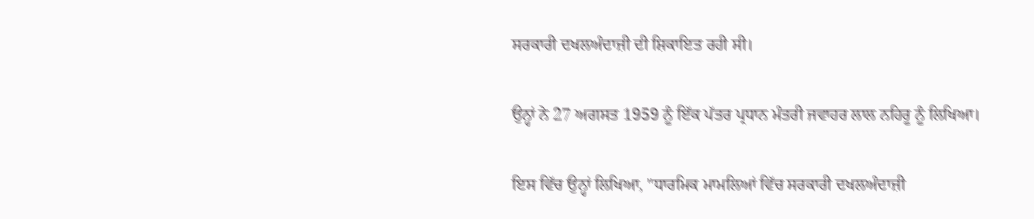ਸਰਕਾਰੀ ਦਖਲਅੰਦਾਜ਼ੀ ਦੀ ਸ਼ਿਕਾਇਤ ਰਹੀ ਸੀ।

ਉਨ੍ਹਾਂ ਨੇ 27 ਅਗਸਤ 1959 ਨੂੰ ਇੱਕ ਪੱਤਰ ਪ੍ਰਧਾਨ ਮੰਤਰੀ ਜਵਾਹਰ ਲਾਲ ਨਹਿਰੂ ਨੂੰ ਲਿਖਿਆ।

ਇਸ ਵਿੱਚ ਉਨ੍ਹਾਂ ਲਿਖਿਆ, "ਧਾਰਮਿਕ ਮਾਮਲਿਆਂ ਵਿੱਚ ਸਰਕਾਰੀ ਦਖਲਅੰਦਾਜ਼ੀ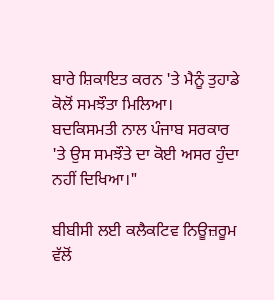ਬਾਰੇ ਸ਼ਿਕਾਇਤ ਕਰਨ 'ਤੇ ਮੈਨੂੰ ਤੁਹਾਡੇ ਕੋਲੋਂ ਸਮਝੌਤਾ ਮਿਲਿਆ। ਬਦਕਿਸਮਤੀ ਨਾਲ ਪੰਜਾਬ ਸਰਕਾਰ 'ਤੇ ਉਸ ਸਮਝੌਤੇ ਦਾ ਕੋਈ ਅਸਰ ਹੁੰਦਾ ਨਹੀਂ ਦਿਖਿਆ।"

ਬੀਬੀਸੀ ਲਈ ਕਲੈਕਟਿਵ ਨਿਊਜ਼ਰੂਮ ਵੱਲੋਂ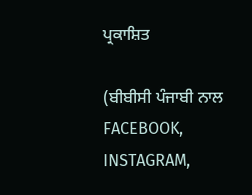ਪ੍ਰਕਾਸ਼ਿਤ

(ਬੀਬੀਸੀ ਪੰਜਾਬੀ ਨਾਲ FACEBOOK, INSTAGRAM,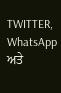TWITTER, WhatsApp ਅਤੇ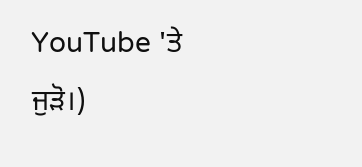YouTube 'ਤੇ ਜੁੜੋ।)